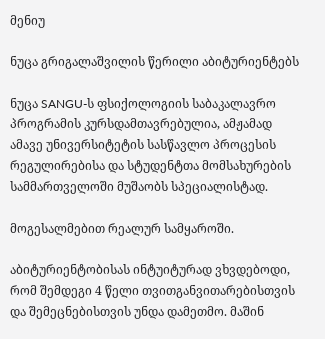მენიუ

ნუცა გრიგალაშვილის წერილი აბიტურიენტებს

ნუცა SANGU-ს ფსიქოლოგიის საბაკალავრო პროგრამის კურსდამთავრებულია, ამჟამად ამავე უნივერსიტეტის სასწავლო პროცესის რეგულირებისა და სტუდენტთა მომსახურების სამმართველოში მუშაობს სპეციალისტად.

მოგესალმებით რეალურ სამყაროში.

აბიტურიენტობისას ინტუიტურად ვხვდებოდი, რომ შემდეგი 4 წელი თვითგანვითარებისთვის და შემეცნებისთვის უნდა დამეთმო. მაშინ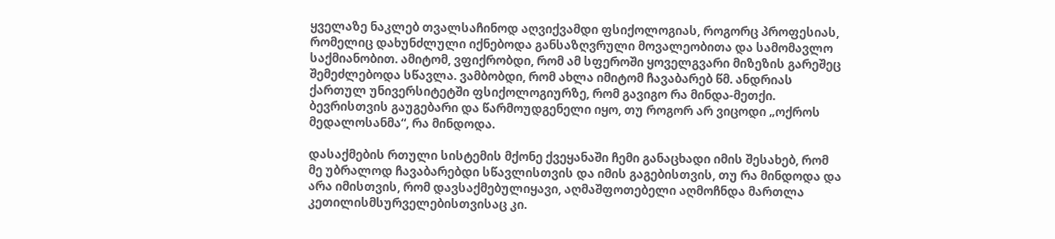ყველაზე ნაკლებ თვალსაჩინოდ აღვიქვამდი ფსიქოლოგიას, როგორც პროფესიას, რომელიც დახუნძლული იქნებოდა განსაზღვრული მოვალეობითა და სამომავლო საქმიანობით. ამიტომ, ვფიქრობდი, რომ ამ სფეროში ყოველგვარი მიზეზის გარეშეც შემეძლებოდა სწავლა. ვამბობდი, რომ ახლა იმიტომ ჩავაბარებ წმ. ანდრიას ქართულ უნივერსიტეტში ფსიქოლოგიურზე, რომ გავიგო რა მინდა-მეთქი. ბევრისთვის გაუგებარი და წარმოუდგენელი იყო, თუ როგორ არ ვიცოდი „ოქროს მედალოსანმა“, რა მინდოდა.

დასაქმების რთული სისტემის მქონე ქვეყანაში ჩემი განაცხადი იმის შესახებ, რომ მე უბრალოდ ჩავაბარებდი სწავლისთვის და იმის გაგებისთვის, თუ რა მინდოდა და არა იმისთვის, რომ დავსაქმებულიყავი, აღმაშფოთებელი აღმოჩნდა მართლა კეთილისმსურველებისთვისაც კი.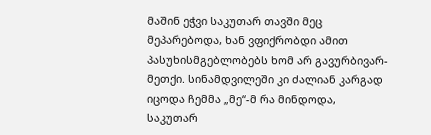მაშინ ეჭვი საკუთარ თავში მეც მეპარებოდა, ხან ვფიქრობდი ამით პასუხისმგებლობებს ხომ არ გავურბივარ-მეთქი. სინამდვილეში კი ძალიან კარგად იცოდა ჩემმა „მე“-მ რა მინდოდა, საკუთარ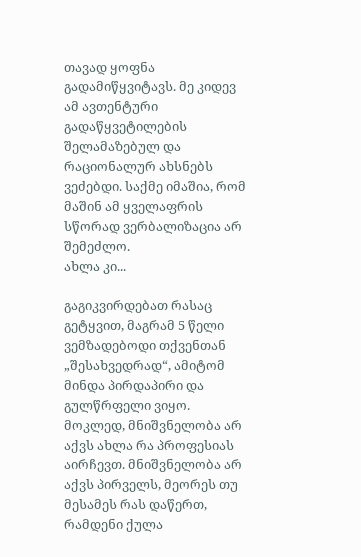თავად ყოფნა გადამიწყვიტავს. მე კიდევ ამ ავთენტური გადაწყვეტილების შელამაზებულ და რაციონალურ ახსნებს ვეძებდი. საქმე იმაშია, რომ მაშინ ამ ყველაფრის სწორად ვერბალიზაცია არ შემეძლო.
ახლა კი...

გაგიკვირდებათ რასაც გეტყვით, მაგრამ 5 წელი ვემზადებოდი თქვენთან „შესახვედრად“, ამიტომ მინდა პირდაპირი და გულწრფელი ვიყო. მოკლედ, მნიშვნელობა არ აქვს ახლა რა პროფესიას აირჩევთ. მნიშვნელობა არ აქვს პირველს, მეორეს თუ მესამეს რას დაწერთ, რამდენი ქულა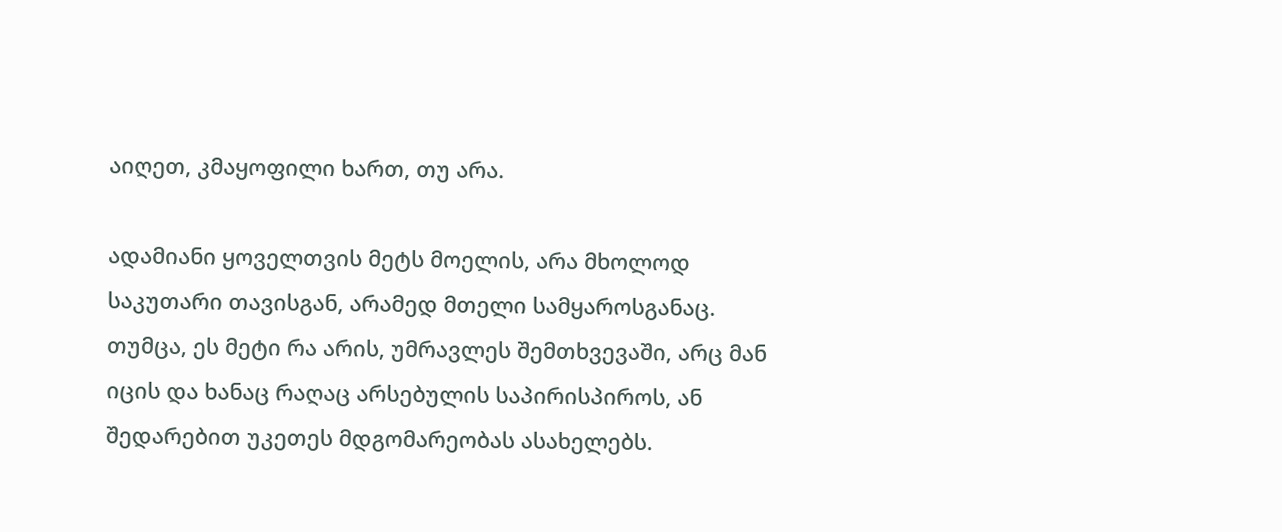აიღეთ, კმაყოფილი ხართ, თუ არა.

ადამიანი ყოველთვის მეტს მოელის, არა მხოლოდ საკუთარი თავისგან, არამედ მთელი სამყაროსგანაც. თუმცა, ეს მეტი რა არის, უმრავლეს შემთხვევაში, არც მან იცის და ხანაც რაღაც არსებულის საპირისპიროს, ან შედარებით უკეთეს მდგომარეობას ასახელებს.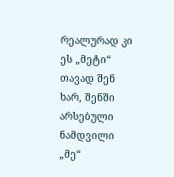რეალურად კი ეს „მეტი“ თავად შენ ხარ, შენში არსებული ნამდვილი „მე“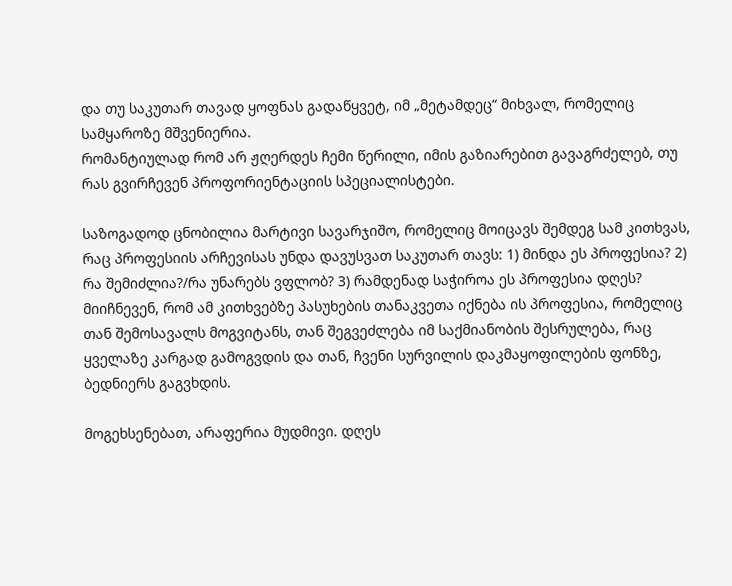და თუ საკუთარ თავად ყოფნას გადაწყვეტ, იმ „მეტამდეც“ მიხვალ, რომელიც სამყაროზე მშვენიერია.
რომანტიულად რომ არ ჟღერდეს ჩემი წერილი, იმის გაზიარებით გავაგრძელებ, თუ რას გვირჩევენ პროფორიენტაციის სპეციალისტები.

საზოგადოდ ცნობილია მარტივი სავარჯიშო, რომელიც მოიცავს შემდეგ სამ კითხვას, რაც პროფესიის არჩევისას უნდა დავუსვათ საკუთარ თავს: 1) მინდა ეს პროფესია? 2) რა შემიძლია?/რა უნარებს ვფლობ? 3) რამდენად საჭიროა ეს პროფესია დღეს? მიიჩნევენ, რომ ამ კითხვებზე პასუხების თანაკვეთა იქნება ის პროფესია, რომელიც თან შემოსავალს მოგვიტანს, თან შეგვეძლება იმ საქმიანობის შესრულება, რაც ყველაზე კარგად გამოგვდის და თან, ჩვენი სურვილის დაკმაყოფილების ფონზე, ბედნიერს გაგვხდის.

მოგეხსენებათ, არაფერია მუდმივი. დღეს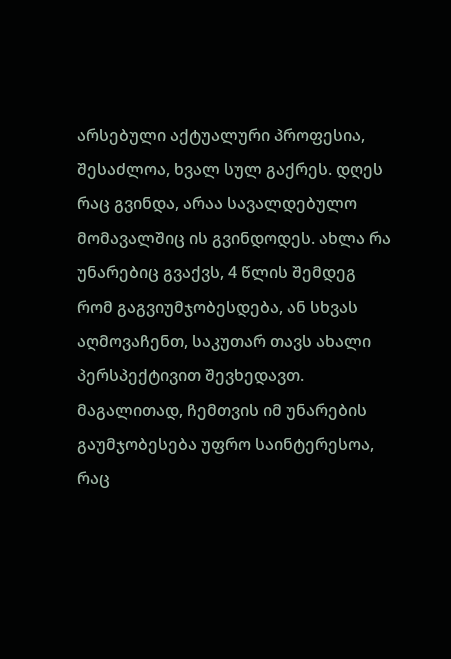არსებული აქტუალური პროფესია, შესაძლოა, ხვალ სულ გაქრეს. დღეს რაც გვინდა, არაა სავალდებულო მომავალშიც ის გვინდოდეს. ახლა რა უნარებიც გვაქვს, 4 წლის შემდეგ რომ გაგვიუმჯობესდება, ან სხვას აღმოვაჩენთ, საკუთარ თავს ახალი პერსპექტივით შევხედავთ. მაგალითად, ჩემთვის იმ უნარების გაუმჯობესება უფრო საინტერესოა, რაც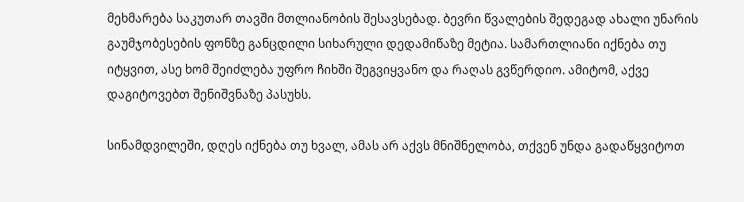მეხმარება საკუთარ თავში მთლიანობის შესავსებად. ბევრი წვალების შედეგად ახალი უნარის გაუმჯობესების ფონზე განცდილი სიხარული დედამიწაზე მეტია. სამართლიანი იქნება თუ იტყვით, ასე ხომ შეიძლება უფრო ჩიხში შეგვიყვანო და რაღას გვწერდიო. ამიტომ, აქვე დაგიტოვებთ შენიშვნაზე პასუხს.

სინამდვილეში, დღეს იქნება თუ ხვალ, ამას არ აქვს მნიშნელობა, თქვენ უნდა გადაწყვიტოთ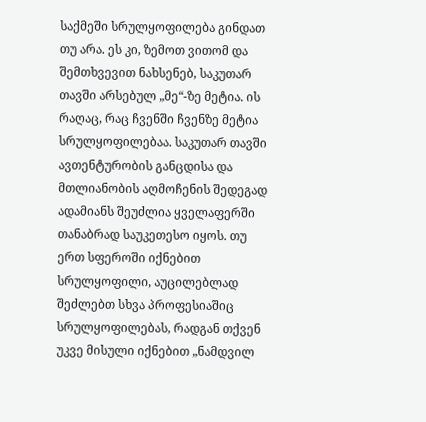საქმეში სრულყოფილება გინდათ თუ არა. ეს კი, ზემოთ ვითომ და შემთხვევით ნახსენებ, საკუთარ თავში არსებულ „მე“-ზე მეტია. ის რაღაც, რაც ჩვენში ჩვენზე მეტია სრულყოფილებაა. საკუთარ თავში ავთენტურობის განცდისა და მთლიანობის აღმოჩენის შედეგად ადამიანს შეუძლია ყველაფერში თანაბრად საუკეთესო იყოს. თუ ერთ სფეროში იქნებით სრულყოფილი, აუცილებლად შეძლებთ სხვა პროფესიაშიც სრულყოფილებას, რადგან თქვენ უკვე მისული იქნებით „ნამდვილ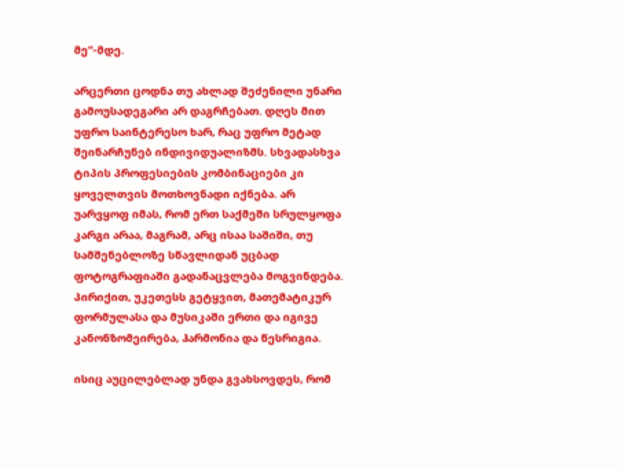მე“-მდე.

არცერთი ცოდნა თუ ახლად შეძენილი უნარი გამოუსადეგარი არ დაგრჩებათ. დღეს მით უფრო საინტერესო ხარ, რაც უფრო მეტად შეინარჩუნებ ინდივიდუალიზმს. სხვადასხვა ტიპის პროფესიების კომბინაციები კი ყოველთვის მოთხოვნადი იქნება. არ უარვყოფ იმას, რომ ერთ საქმეში სრულყოფა კარგი არაა, მაგრამ, არც ისაა საშიში, თუ სამშენებლოზე სწავლიდან უცბად ფოტოგრაფიაში გადანაცვლება მოგვინდება. პირიქით, უკეთესს გეტყვით, მათემატიკურ ფორმულასა და მუსიკაში ერთი და იგივე კანონზომეირება, ჰარმონია და წესრიგია.

ისიც აუცილებლად უნდა გვახსოვდეს, რომ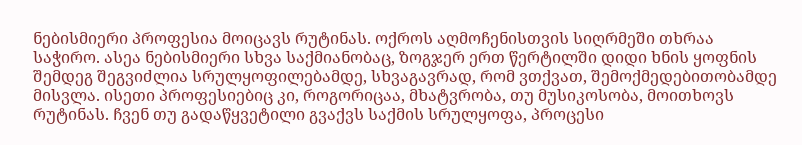ნებისმიერი პროფესია მოიცავს რუტინას. ოქროს აღმოჩენისთვის სიღრმეში თხრაა საჭირო. ასეა ნებისმიერი სხვა საქმიანობაც, ზოგჯერ ერთ წერტილში დიდი ხნის ყოფნის შემდეგ შეგვიძლია სრულყოფილებამდე, სხვაგავრად, რომ ვთქვათ, შემოქმედებითობამდე მისვლა. ისეთი პროფესიებიც კი, როგორიცაა, მხატვრობა, თუ მუსიკოსობა, მოითხოვს რუტინას. ჩვენ თუ გადაწყვეტილი გვაქვს საქმის სრულყოფა, პროცესი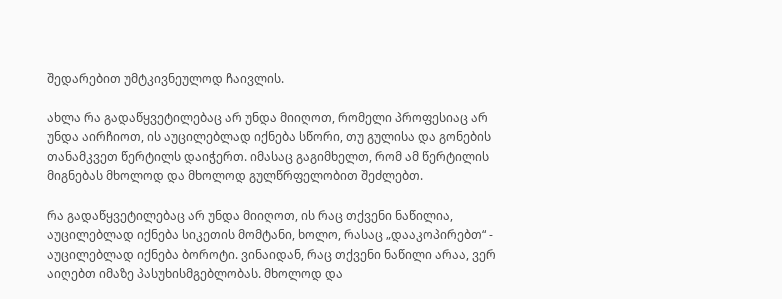შედარებით უმტკივნეულოდ ჩაივლის.

ახლა რა გადაწყვეტილებაც არ უნდა მიიღოთ, რომელი პროფესიაც არ უნდა აირჩიოთ, ის აუცილებლად იქნება სწორი, თუ გულისა და გონების თანამკვეთ წერტილს დაიჭერთ. იმასაც გაგიმხელთ, რომ ამ წერტილის მიგნებას მხოლოდ და მხოლოდ გულწრფელობით შეძლებთ.

რა გადაწყვეტილებაც არ უნდა მიიღოთ, ის რაც თქვენი ნაწილია, აუცილებლად იქნება სიკეთის მომტანი, ხოლო, რასაც „დააკოპირებთ“ - აუცილებლად იქნება ბოროტი. ვინაიდან, რაც თქვენი ნაწილი არაა, ვერ აიღებთ იმაზე პასუხისმგებლობას. მხოლოდ და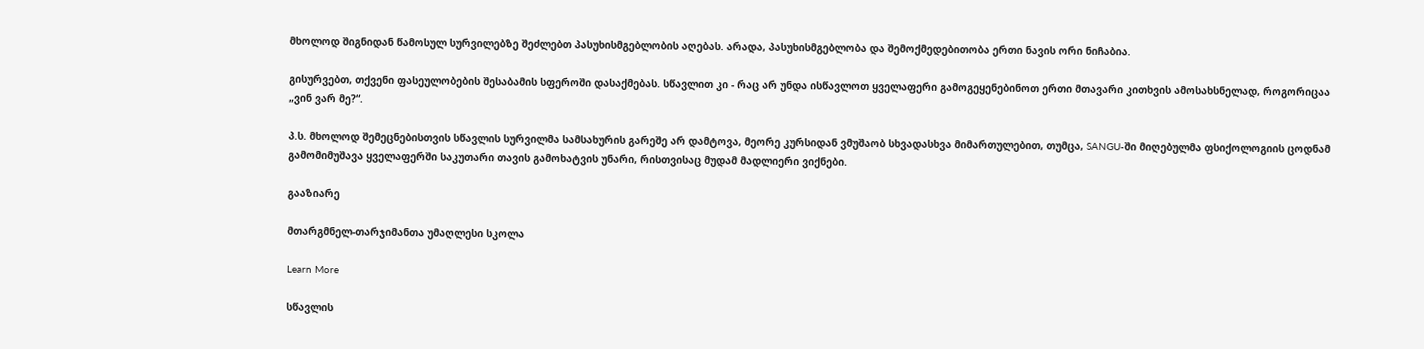მხოლოდ შიგნიდან წამოსულ სურვილებზე შეძლებთ პასუხისმგებლობის აღებას. არადა, პასუხისმგებლობა და შემოქმედებითობა ერთი ნავის ორი ნიჩაბია.

გისურვებთ, თქვენი ფასეულობების შესაბამის სფეროში დასაქმებას. სწავლით კი - რაც არ უნდა ისწავლოთ ყველაფერი გამოგეყენებინოთ ერთი მთავარი კითხვის ამოსახსნელად, როგორიცაა „ვინ ვარ მე?“.

პ.ს. მხოლოდ შემეცნებისთვის სწავლის სურვილმა სამსახურის გარეშე არ დამტოვა, მეორე კურსიდან ვმუშაობ სხვადასხვა მიმართულებით, თუმცა, SANGU-ში მიღებულმა ფსიქოლოგიის ცოდნამ გამომიმუშავა ყველაფერში საკუთარი თავის გამოხატვის უნარი, რისთვისაც მუდამ მადლიერი ვიქნები.

გააზიარე

მთარგმნელ-თარჯიმანთა უმაღლესი სკოლა

Learn More

სწავლის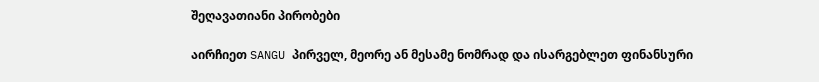შეღავათიანი პირობები

აირჩიეთ SANGU პირველ, მეორე ან მესამე ნომრად და ისარგებლეთ ფინანსური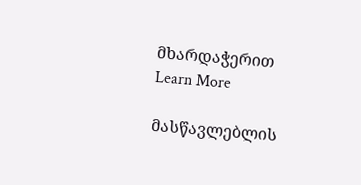მხარდაჭერით
Learn More

მასწავლებლის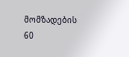მომზადების 60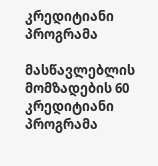კრედიტიანი პროგრამა

მასწავლებლის მომზადების 60 კრედიტიანი პროგრამა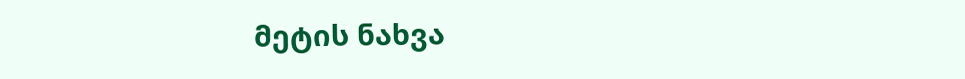მეტის ნახვა